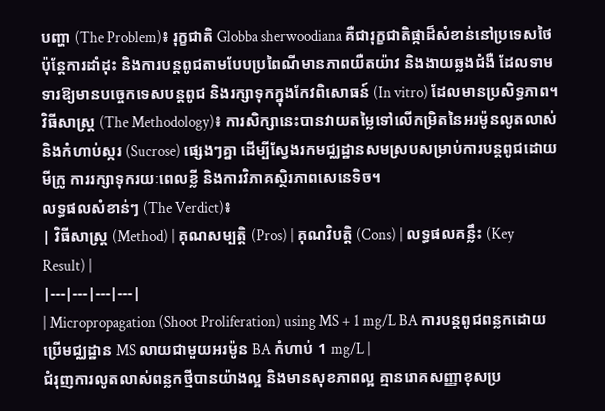បញ្ហា (The Problem)៖ រុក្ខជាតិ Globba sherwoodiana គឺជារុក្ខជាតិផ្កាដ៏សំខាន់នៅប្រទេសថៃ ប៉ុន្តែការដាំដុះ និងការបន្តពូជតាមបែបប្រពៃណីមានភាពយឺតយ៉ាវ និងងាយឆ្លងជំងឺ ដែលទាមទារឱ្យមានបច្ចេកទេសបន្តពូជ និងរក្សាទុកក្នុងកែវពិសោធន៍ (In vitro) ដែលមានប្រសិទ្ធភាព។
វិធីសាស្ត្រ (The Methodology)៖ ការសិក្សានេះបានវាយតម្លៃទៅលើកម្រិតនៃអរម៉ូនលូតលាស់ និងកំហាប់ស្ករ (Sucrose) ផ្សេងៗគ្នា ដើម្បីស្វែងរកមជ្ឈដ្ឋានសមស្របសម្រាប់ការបន្តពូជដោយមីក្រូ ការរក្សាទុករយៈពេលខ្លី និងការវិភាគស្ថិរភាពសេនេទិច។
លទ្ធផលសំខាន់ៗ (The Verdict)៖
| វិធីសាស្ត្រ (Method) | គុណសម្បត្តិ (Pros) | គុណវិបត្តិ (Cons) | លទ្ធផលគន្លឹះ (Key Result) |
|---|---|---|---|
| Micropropagation (Shoot Proliferation) using MS + 1 mg/L BA ការបន្តពូជពន្លកដោយប្រើមជ្ឈដ្ឋាន MS លាយជាមួយអរម៉ូន BA កំហាប់ 1 mg/L |
ជំរុញការលូតលាស់ពន្លកថ្មីបានយ៉ាងល្អ និងមានសុខភាពល្អ គ្មានរោគសញ្ញាខុសប្រ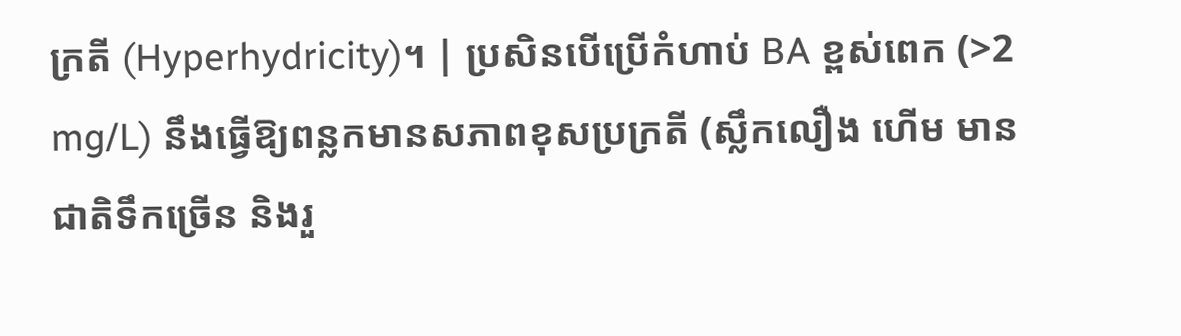ក្រតី (Hyperhydricity)។ | ប្រសិនបើប្រើកំហាប់ BA ខ្ពស់ពេក (>2 mg/L) នឹងធ្វើឱ្យពន្លកមានសភាពខុសប្រក្រតី (ស្លឹកលឿង ហើម មានជាតិទឹកច្រើន និងរួ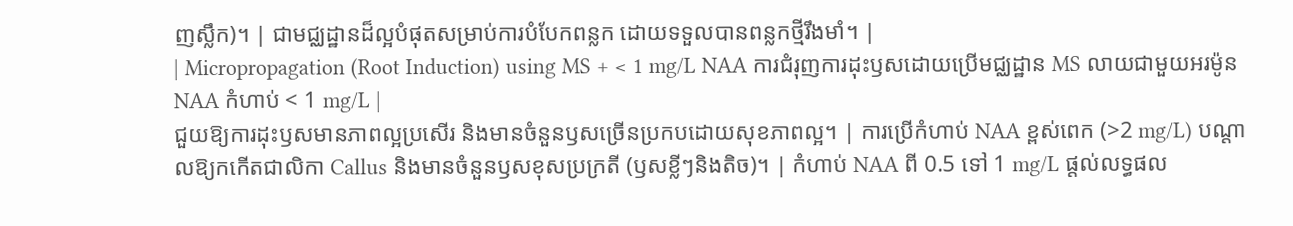ញស្លឹក)។ | ជាមជ្ឈដ្ឋានដ៏ល្អបំផុតសម្រាប់ការបំបែកពន្លក ដោយទទួលបានពន្លកថ្មីរឹងមាំ។ |
| Micropropagation (Root Induction) using MS + < 1 mg/L NAA ការជំរុញការដុះឫសដោយប្រើមជ្ឈដ្ឋាន MS លាយជាមួយអរម៉ូន NAA កំហាប់ < 1 mg/L |
ជួយឱ្យការដុះឫសមានភាពល្អប្រសើរ និងមានចំនួនឫសច្រើនប្រកបដោយសុខភាពល្អ។ | ការប្រើកំហាប់ NAA ខ្ពស់ពេក (>2 mg/L) បណ្តាលឱ្យកកើតជាលិកា Callus និងមានចំនួនឫសខុសប្រក្រតី (ឫសខ្លីៗនិងតិច)។ | កំហាប់ NAA ពី 0.5 ទៅ 1 mg/L ផ្តល់លទ្ធផល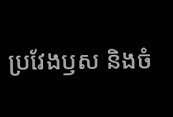ប្រវែងឫស និងចំ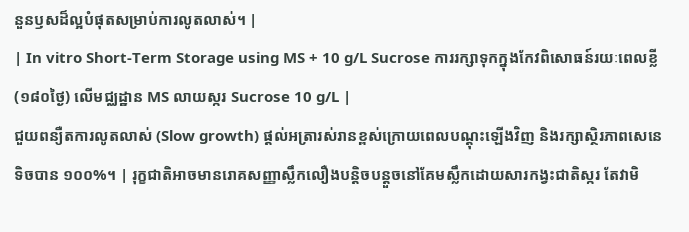នួនឫសដ៏ល្អបំផុតសម្រាប់ការលូតលាស់។ |
| In vitro Short-Term Storage using MS + 10 g/L Sucrose ការរក្សាទុកក្នុងកែវពិសោធន៍រយៈពេលខ្លី (១៨០ថ្ងៃ) លើមជ្ឈដ្ឋាន MS លាយស្ករ Sucrose 10 g/L |
ជួយពន្យឺតការលូតលាស់ (Slow growth) ផ្តល់អត្រារស់រានខ្ពស់ក្រោយពេលបណ្តុះឡើងវិញ និងរក្សាស្ថិរភាពសេនេទិចបាន ១០០%។ | រុក្ខជាតិអាចមានរោគសញ្ញាស្លឹកលឿងបន្តិចបន្តួចនៅគែមស្លឹកដោយសារកង្វះជាតិស្ករ តែវាមិ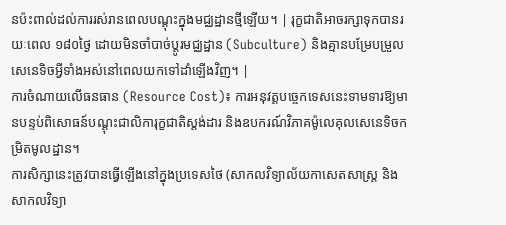នប៉ះពាល់ដល់ការរស់រានពេលបណ្តុះក្នុងមជ្ឈដ្ឋានថ្មីឡើយ។ | រុក្ខជាតិអាចរក្សាទុកបានរយៈពេល ១៨០ថ្ងៃ ដោយមិនចាំបាច់ប្តូរមជ្ឈដ្ឋាន (Subculture) និងគ្មានបម្រែបម្រួលសេនេទិចអ្វីទាំងអស់នៅពេលយកទៅដាំឡើងវិញ។ |
ការចំណាយលើធនធាន (Resource Cost)៖ ការអនុវត្តបច្ចេកទេសនេះទាមទារឱ្យមានបន្ទប់ពិសោធន៍បណ្តុះជាលិការុក្ខជាតិស្តង់ដារ និងឧបករណ៍វិភាគម៉ូលេគុលសេនេទិចកម្រិតមូលដ្ឋាន។
ការសិក្សានេះត្រូវបានធ្វើឡើងនៅក្នុងប្រទេសថៃ (សាកលវិទ្យាល័យកាសេតសាស្រ្ត និងសាកលវិទ្យា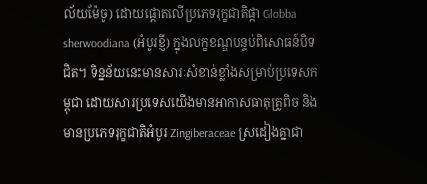ល័យម៉ែចូ) ដោយផ្តោតលើប្រភេទរុក្ខជាតិផ្កា Globba sherwoodiana (អំបូរខ្ញី) ក្នុងលក្ខខណ្ឌបន្ទប់ពិសោធន៍បិទជិត។ ទិន្នន័យនេះមានសារៈសំខាន់ខ្លាំងសម្រាប់ប្រទេសកម្ពុជា ដោយសារប្រទេសយើងមានអាកាសធាតុត្រូពិច និងមានប្រភេទរុក្ខជាតិអំបូរ Zingiberaceae ស្រដៀងគ្នាជា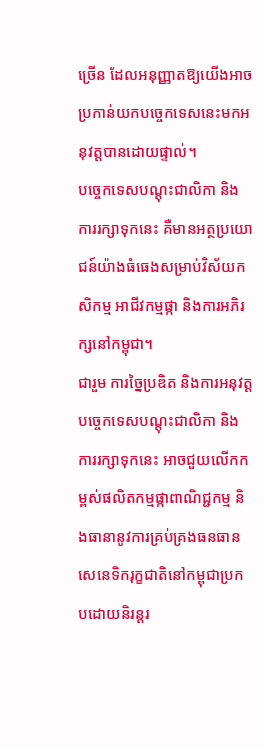ច្រើន ដែលអនុញ្ញាតឱ្យយើងអាចប្រកាន់យកបច្ចេកទេសនេះមកអនុវត្តបានដោយផ្ទាល់។
បច្ចេកទេសបណ្តុះជាលិកា និងការរក្សាទុកនេះ គឺមានអត្ថប្រយោជន៍យ៉ាងធំធេងសម្រាប់វិស័យកសិកម្ម អាជីវកម្មផ្កា និងការអភិរក្សនៅកម្ពុជា។
ជារួម ការច្នៃប្រឌិត និងការអនុវត្តបច្ចេកទេសបណ្តុះជាលិកា និងការរក្សាទុកនេះ អាចជួយលើកកម្ពស់ផលិតកម្មផ្កាពាណិជ្ជកម្ម និងធានានូវការគ្រប់គ្រងធនធានសេនេទិករុក្ខជាតិនៅកម្ពុជាប្រកបដោយនិរន្តរ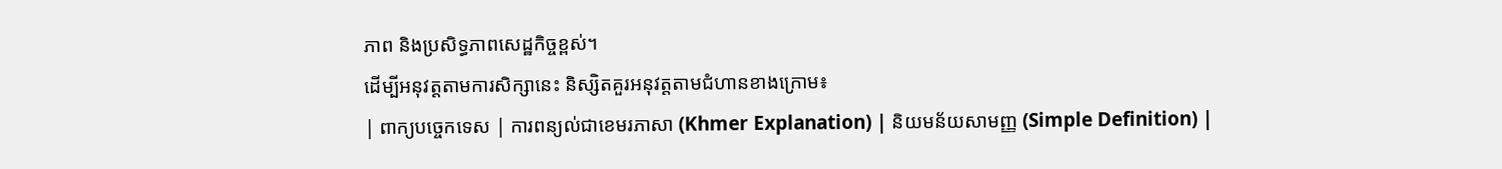ភាព និងប្រសិទ្ធភាពសេដ្ឋកិច្ចខ្ពស់។
ដើម្បីអនុវត្តតាមការសិក្សានេះ និស្សិតគួរអនុវត្តតាមជំហានខាងក្រោម៖
| ពាក្យបច្ចេកទេស | ការពន្យល់ជាខេមរភាសា (Khmer Explanation) | និយមន័យសាមញ្ញ (Simple Definition) |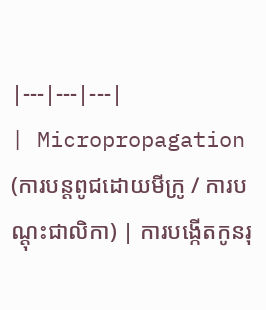|---|---|---|
| Micropropagation (ការបន្តពូជដោយមីក្រូ / ការបណ្តុះជាលិកា) | ការបង្កើតកូនរុ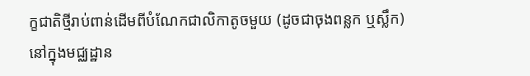ក្ខជាតិថ្មីរាប់ពាន់ដើមពីបំណែកជាលិកាតូចមួយ (ដូចជាចុងពន្លក ឬស្លឹក) នៅក្នុងមជ្ឈដ្ឋាន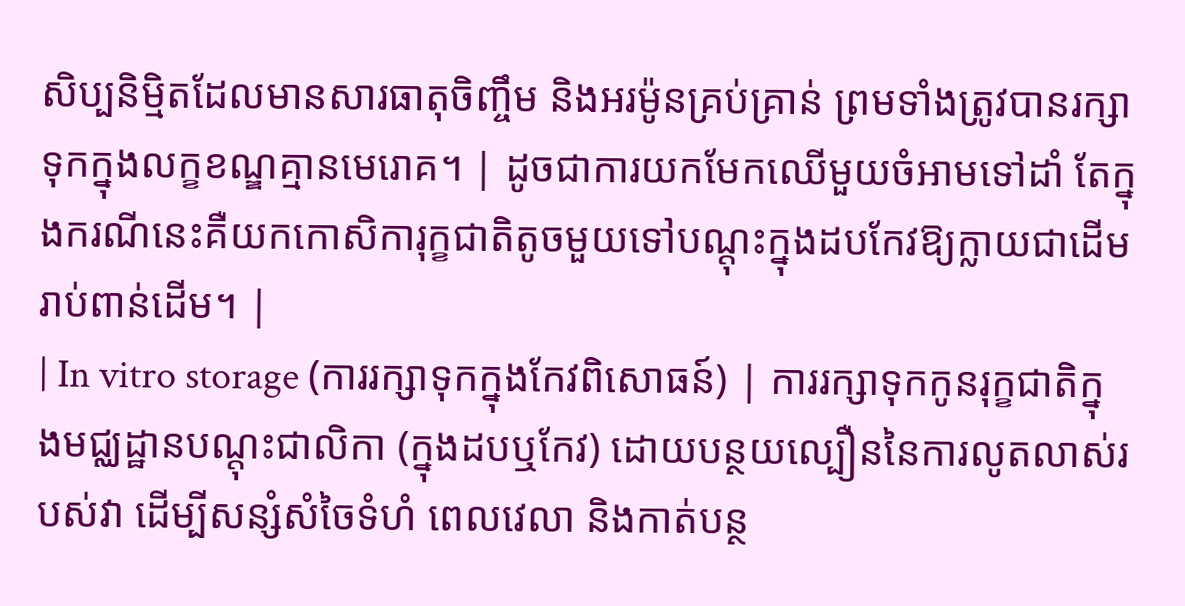សិប្បនិម្មិតដែលមានសារធាតុចិញ្ចឹម និងអរម៉ូនគ្រប់គ្រាន់ ព្រមទាំងត្រូវបានរក្សាទុកក្នុងលក្ខខណ្ឌគ្មានមេរោគ។ | ដូចជាការយកមែកឈើមួយចំអាមទៅដាំ តែក្នុងករណីនេះគឺយកកោសិការុក្ខជាតិតូចមួយទៅបណ្តុះក្នុងដបកែវឱ្យក្លាយជាដើមរាប់ពាន់ដើម។ |
| In vitro storage (ការរក្សាទុកក្នុងកែវពិសោធន៍) | ការរក្សាទុកកូនរុក្ខជាតិក្នុងមជ្ឈដ្ឋានបណ្តុះជាលិកា (ក្នុងដបឬកែវ) ដោយបន្ថយល្បឿននៃការលូតលាស់របស់វា ដើម្បីសន្សំសំចៃទំហំ ពេលវេលា និងកាត់បន្ថ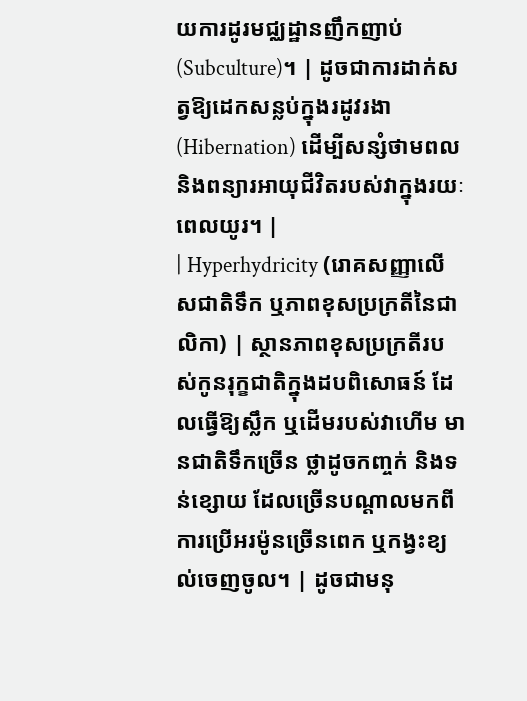យការដូរមជ្ឈដ្ឋានញឹកញាប់ (Subculture)។ | ដូចជាការដាក់សត្វឱ្យដេកសន្លប់ក្នុងរដូវរងា (Hibernation) ដើម្បីសន្សំថាមពល និងពន្យារអាយុជីវិតរបស់វាក្នុងរយៈពេលយូរ។ |
| Hyperhydricity (រោគសញ្ញាលើសជាតិទឹក ឬភាពខុសប្រក្រតីនៃជាលិកា) | ស្ថានភាពខុសប្រក្រតីរបស់កូនរុក្ខជាតិក្នុងដបពិសោធន៍ ដែលធ្វើឱ្យស្លឹក ឬដើមរបស់វាហើម មានជាតិទឹកច្រើន ថ្លាដូចកញ្ចក់ និងទន់ខ្សោយ ដែលច្រើនបណ្តាលមកពីការប្រើអរម៉ូនច្រើនពេក ឬកង្វះខ្យល់ចេញចូល។ | ដូចជាមនុ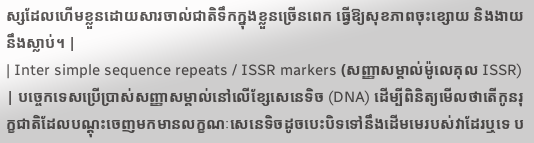ស្សដែលហើមខ្លួនដោយសារចាល់ជាតិទឹកក្នុងខ្លួនច្រើនពេក ធ្វើឱ្យសុខភាពចុះខ្សោយ និងងាយនឹងស្លាប់។ |
| Inter simple sequence repeats / ISSR markers (សញ្ញាសម្គាល់ម៉ូលេគុល ISSR) | បច្ចេកទេសប្រើប្រាស់សញ្ញាសម្គាល់នៅលើខ្សែសេនេទិច (DNA) ដើម្បីពិនិត្យមើលថាតើកូនរុក្ខជាតិដែលបណ្តុះចេញមកមានលក្ខណៈសេនេទិចដូចបេះបិទទៅនឹងដើមមេរបស់វាដែរឬទេ ប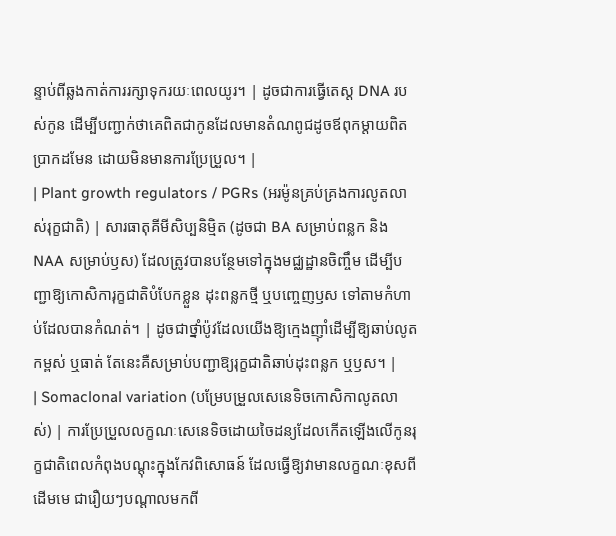ន្ទាប់ពីឆ្លងកាត់ការរក្សាទុករយៈពេលយូរ។ | ដូចជាការធ្វើតេស្ត DNA របស់កូន ដើម្បីបញ្ជាក់ថាគេពិតជាកូនដែលមានតំណពូជដូចឪពុកម្តាយពិតប្រាកដមែន ដោយមិនមានការប្រែប្រួល។ |
| Plant growth regulators / PGRs (អរម៉ូនគ្រប់គ្រងការលូតលាស់រុក្ខជាតិ) | សារធាតុគីមីសិប្បនិម្មិត (ដូចជា BA សម្រាប់ពន្លក និង NAA សម្រាប់ឫស) ដែលត្រូវបានបន្ថែមទៅក្នុងមជ្ឈដ្ឋានចិញ្ចឹម ដើម្បីបញ្ជាឱ្យកោសិការុក្ខជាតិបំបែកខ្លួន ដុះពន្លកថ្មី ឬបញ្ចេញឫស ទៅតាមកំហាប់ដែលបានកំណត់។ | ដូចជាថ្នាំប៉ូវដែលយើងឱ្យក្មេងញ៉ាំដើម្បីឱ្យឆាប់លូតកម្ពស់ ឬធាត់ តែនេះគឺសម្រាប់បញ្ជាឱ្យរុក្ខជាតិឆាប់ដុះពន្លក ឬឫស។ |
| Somaclonal variation (បម្រែបម្រួលសេនេទិចកោសិកាលូតលាស់) | ការប្រែប្រួលលក្ខណៈសេនេទិចដោយចៃដន្យដែលកើតឡើងលើកូនរុក្ខជាតិពេលកំពុងបណ្តុះក្នុងកែវពិសោធន៍ ដែលធ្វើឱ្យវាមានលក្ខណៈខុសពីដើមមេ ជារឿយៗបណ្តាលមកពី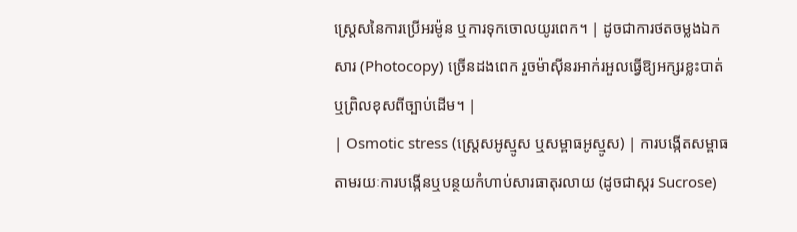ស្ត្រេសនៃការប្រើអរម៉ូន ឬការទុកចោលយូរពេក។ | ដូចជាការថតចម្លងឯកសារ (Photocopy) ច្រើនដងពេក រួចម៉ាស៊ីនរអាក់រអួលធ្វើឱ្យអក្សរខ្លះបាត់ ឬព្រិលខុសពីច្បាប់ដើម។ |
| Osmotic stress (ស្ត្រេសអូស្មូស ឬសម្ពាធអូស្មូស) | ការបង្កើតសម្ពាធតាមរយៈការបង្កើនឬបន្ថយកំហាប់សារធាតុរលាយ (ដូចជាស្ករ Sucrose)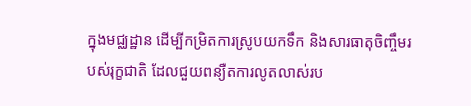ក្នុងមជ្ឈដ្ឋាន ដើម្បីកម្រិតការស្រូបយកទឹក និងសារធាតុចិញ្ចឹមរបស់រុក្ខជាតិ ដែលជួយពន្យឺតការលូតលាស់រប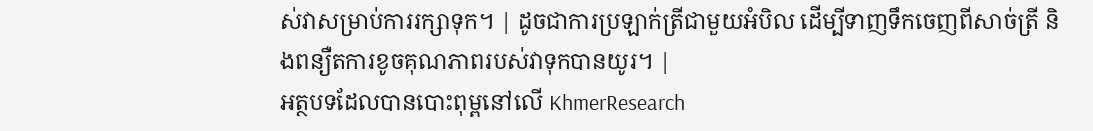ស់វាសម្រាប់ការរក្សាទុក។ | ដូចជាការប្រឡាក់ត្រីជាមួយអំបិល ដើម្បីទាញទឹកចេញពីសាច់ត្រី និងពន្យឺតការខូចគុណភាពរបស់វាទុកបានយូរ។ |
អត្ថបទដែលបានបោះពុម្ពនៅលើ KhmerResearch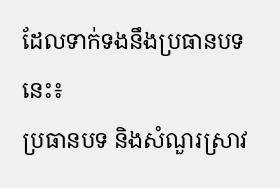ដែលទាក់ទងនឹងប្រធានបទនេះ៖
ប្រធានបទ និងសំណួរស្រាវ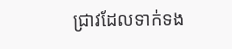ជ្រាវដែលទាក់ទង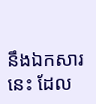នឹងឯកសារនេះ ដែល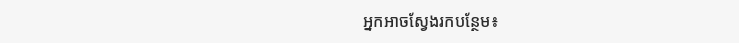អ្នកអាចស្វែងរកបន្ថែម៖